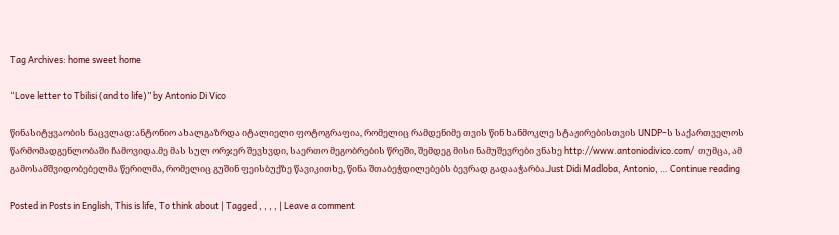Tag Archives: home sweet home

“Love letter to Tbilisi (and to life)” by Antonio Di Vico

წინასიტყვაობის ნაცვლად:ანტონიო ახალგაზრდა იტალიელი ფოტოგრაფია, რომელიც რამდენიმე თვის წინ ხანმოკლე სტაჟირებისთვის UNDP–ს საქართველოს წარმომადგენლობაში ჩამოვიდა.მე მას სულ ორჯერ შევხვდი, საერთო მეგობრების წრეში, შემდეგ მისი ნამუშევრები ვნახე http://www.antoniodivico.com/  თუმცა, ამ გამოსამშვიდობებელმა წერილმა, რომელიც გუშინ ფეისბუქზე წავიკითხე, წინა შთაბეჭდილებებს ბევრად გადააჭარბა.Just Didi Madloba, Antonio, … Continue reading

Posted in Posts in English, This is life, To think about | Tagged , , , , | Leave a comment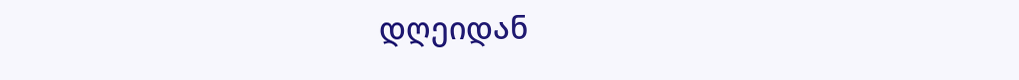დღეიდან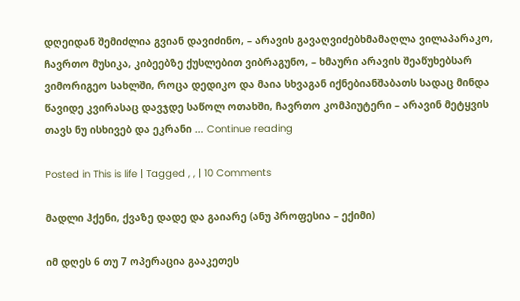დღეიდან შემიძლია გვიან დავიძინო, – არავის გავაღვიძებხმამაღლა ვილაპარაკო, ჩავრთო მუსიკა, კიბეებზე ქუსლებით ვიბრაგუნო, – ხმაური არავის შეაწუხებსარ ვიმორიგეო სახლში, როცა დედიკო და მაია სხვაგან იქნებიანშაბათს სადაც მინდა წავიდე კვირასაც დავჯდე საწოლ ოთახში, ჩავრთო კომპიუტერი – არავინ მეტყვის თავს ნუ ისხივებ და ეკრანი … Continue reading

Posted in This is life | Tagged , , | 10 Comments

მადლი ჰქენი, ქვაზე დადე და გაიარე (ანუ პროფესია – ექიმი)

იმ დღეს 6 თუ 7 ოპერაცია გააკეთეს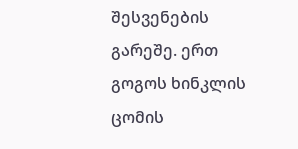შესვენების გარეშე. ერთ გოგოს ხინკლის ცომის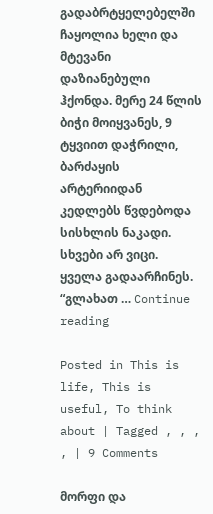გადაბრტყელებელში ჩაყოლია ხელი და მტევანი დაზიანებული ჰქონდა. მერე 24 წლის ბიჭი მოიყვანეს, 9 ტყვიით დაჭრილი, ბარძაყის არტერიიდან კედლებს წვდებოდა სისხლის ნაკადი. სხვები არ ვიცი. ყველა გადაარჩინეს. “გლახათ … Continue reading

Posted in This is life, This is useful, To think about | Tagged , , , , | 9 Comments

მორფი და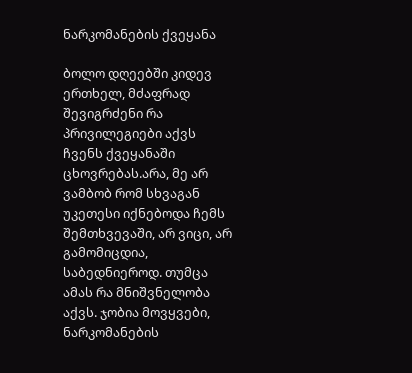ნარკომანების ქვეყანა

ბოლო დღეებში კიდევ ერთხელ, მძაფრად შევიგრძენი რა პრივილეგიები აქვს ჩვენს ქვეყანაში ცხოვრებას.არა, მე არ ვამბობ რომ სხვაგან უკეთესი იქნებოდა ჩემს შემთხვევაში, არ ვიცი, არ გამომიცდია, საბედნიეროდ. თუმცა ამას რა მნიშვნელობა აქვს. ჯობია მოვყვები, ნარკომანების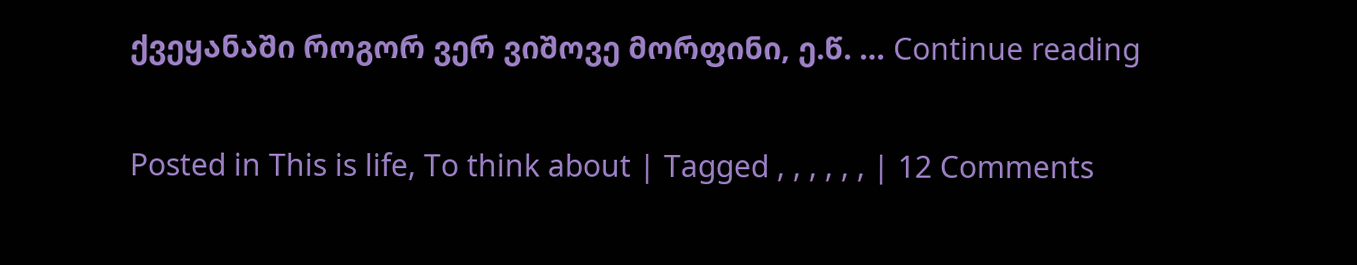ქვეყანაში როგორ ვერ ვიშოვე მორფინი, ე.წ. … Continue reading

Posted in This is life, To think about | Tagged , , , , , , | 12 Comments